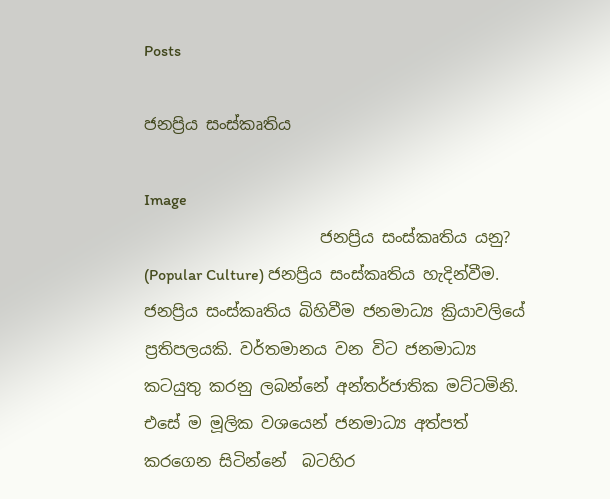Posts

ජනප්‍රිය සංස්කෘතිය

Image
                      ජනප්‍රිය සංස්කෘතිය යනු? (Popular Culture) ජනප්‍රිය සංස්කෘතිය හැදින්වීම. ජනප්‍රිය සංස්කෘතිය බිහිවීම ජනමාධ්‍ය ක්‍රියාවලියේ ප්‍රතිපලයකි. වර්තමානය වන විට ජනමාධ්‍ය කටයුතු කරනු ලබන්නේ අන්තර්ජාතික මට්ටමිනි. එසේ ම මූලික වශයෙන් ජනමාධ්‍ය අත්පත් කරගෙන සිටින්නේ  බටහිර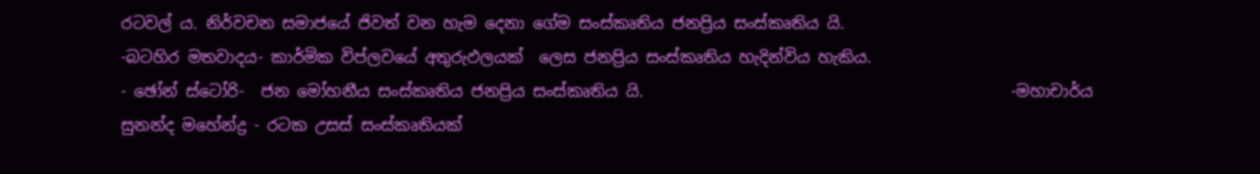රටවල්‍ ය. නිර්වචන සමාජයේ ජිවත් වන හැම දෙනා ගේම සංස්කෘතිය ජනප්‍රිය සංස්කෘතිය යි.                                                   -බටහිර මතවාදය- කාර්මික විප්ලවයේ අතුරුඵලයක්  ලෙස ජනප්‍රිය සංස්කෘතිය හැදින්විය හැකිය.                                                     - ඡෝන් ස්ටෝරි-  ජන මෝහනීය සංස්කෘතිය ජනප්‍රිය සංස්කෘතිය යි.                                              -මහාචාර්ය සුනන්ද මහේන්ද්‍ර - රටක උසස් සංස්කෘතියක්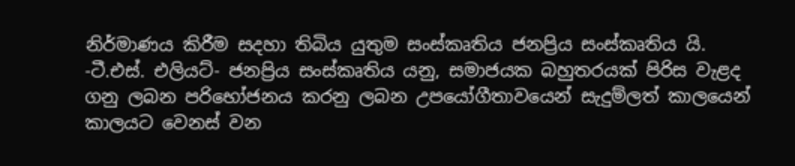නිර්මාණය කිරීම සදහා තිබිය යුතුම සංස්කෘතිය ජනප්‍රිය සංස්කෘතිය යි.                                                         -ටී.එස්. එලියට්- ජනප්‍රිය සංස්කෘතිය යනු, සමාජයක බහුතරයක් පිරිස වැළද ගනු ලබන පරිභෝජනය කරනු ලබන උපයෝගීතාවයෙන් සැදුම්ලත් කාලයෙන් කාලයට වෙනස් වන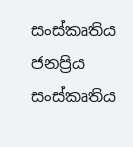සංස්කෘතිය ජනප්‍රිය සංස්කෘතිය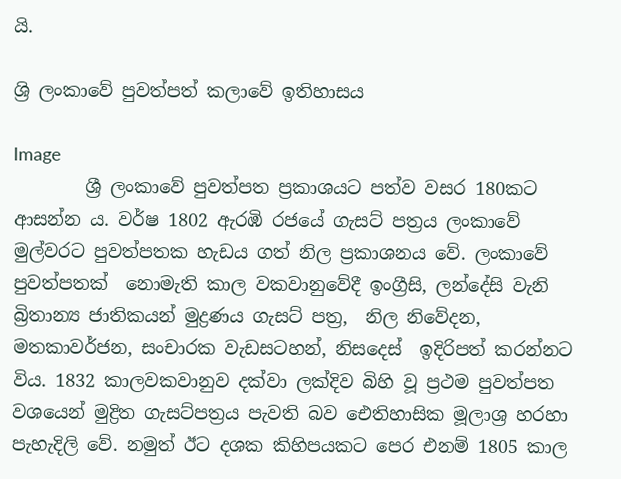යි.

ශ්‍රි ලංකාවේ පුවත්පත් කලාවේ ඉතිහාසය

Image
        ශ්‍රී ලංකාවේ පුවත්පත ප්‍රකාශයට පත්ව වසර 180කට ආසන්න ය. වර්ෂ 1802 ඇරඹි රජයේ ගැසට් පත්‍රය ලංකාවේ මුල්වරට පුවත්පතක හැඩය ගත් නිල ප්‍රකාශනය වේ. ලංකාවේ පුවත්පතක්  නොමැති කාල වකවානුවේදී ඉංග්‍රීසි, ලන්දේසි වැනි බ්‍රිතාන්‍ය ජාතිකයන් මුද්‍රණය ගැසට් පත්‍ර,  නිල නිවේදන, මතකාවර්ජන, සංචාරක වැඩසටහන්, නිසදෙස්  ඉදිරිපත් කරන්නට විය. 1832 කාලවකවානුව දක්වා ලක්දිව බිහි වූ ප්‍රථම පුවත්පත වශයෙන් මුද්‍රිත ගැසට්පත්‍රය පැවති බව ඓතිහාසික මූලාශ්‍ර හරහා පැහැදිලි වේ. නමුත් ඊට දශක කිහිපයකට පෙර එනම් 1805 කාල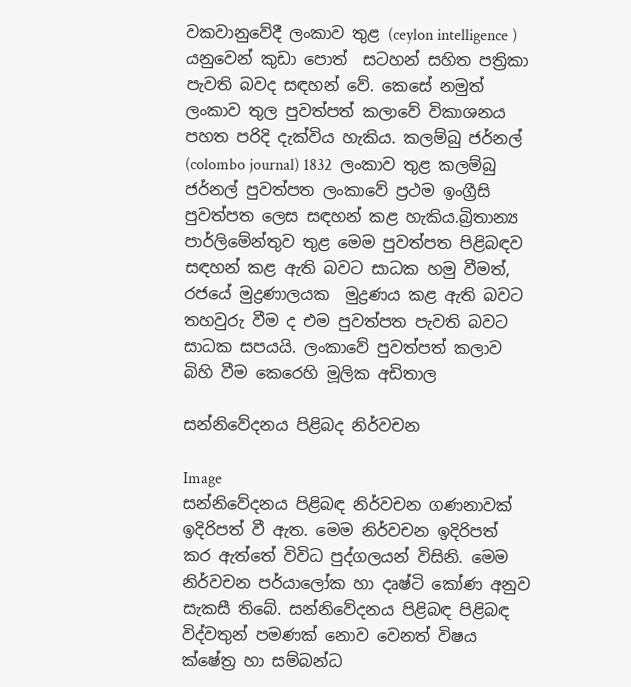වකවානුවේදී ලංකාව තුළ (ceylon intelligence ) යනුවෙන් කුඩා පොත්  සටහන් සහිත පත්‍රිකා පැවති බවද සඳහන් වේ. කෙසේ නමුත් ලංකාව තුල පුවත්පත් කලාවේ විකාශනය පහත පරිදි දැක්විය හැකිය. කලම්බු ජර්නල් (colombo journal) 1832  ලංකාව තුළ කලම්බු ජර්නල් පුවත්පත ලංකාවේ ප්‍රථම ඉංග්‍රීසි පුවත්පත ලෙස සඳහන් කළ හැකිය.බ්‍රිතාන්‍ය පාර්ලිමේන්තුව තුළ මෙම පුවත්පත පිළිබඳව සඳහන් කළ ඇති බවට සාධක හමු වීමත්, රජයේ මුද්‍රණාලයක  මුද්‍රණය කළ ඇති බවට තහවුරු වීම ද එම පුවත්පත පැවති බවට සාධක සපයයි. ලංකාවේ පුවත්පත් කලාව බිහි වීම කෙරෙහි මූලික අඩිතාල

සන්නිවේදනය පිළිබද නිර්වචන

Image
සන්නිවේදනය පිළිබඳ නිර්වචන ගණනාවක් ඉදිරිපත් වී ඇත. මෙම නිර්වචන ඉදිරිපත් කර ඇත්තේ විවිධ පුද්ගලයන් විසිනි. මෙම නිර්වචන පර්යාලෝක හා දෘෂ්ටි කෝණ අනුව සැකසී තිබේ. සන්නිවේදනය පිළිබඳ පිළිබඳ විද්වතුන් පමණක් නොව වෙනත් විෂය ක්ෂේත්‍ර හා සම්බන්ධ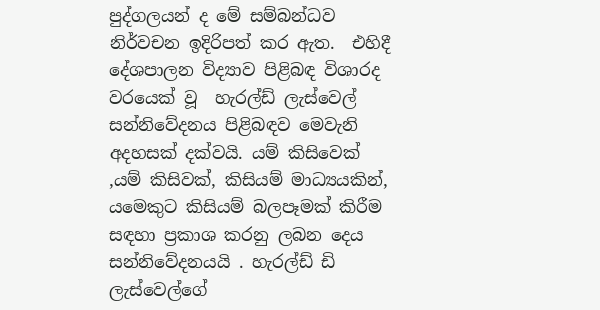පුද්ගලයන් ද මේ සම්බන්ධව නිර්වචන ඉදිරිපත් කර ඇත.  එහිදී  දේශපාලන විද්‍යාව පිළිබඳ විශාරද වරයෙක් වූ  හැරල්ඩ් ලැස්වෙල් සන්නිවේදනය පිළිබඳව මෙවැනි අදහසක් දක්වයි. යම් කිසිවෙක් ,යම් කිසිවක්, කිසියම් මාධ්‍යයකින්,  යමෙකුට කිසියම් බලපෑමක් කිරීම සඳහා ප්‍රකාශ කරනු ලබන දෙය සන්නිවේදනයයි . හැරල්ඩ් ඩි ලැස්වෙල්ගේ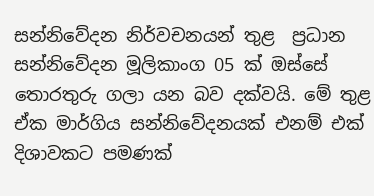සන්නිවේදන නිර්වචනයන් තුළ  ප්‍රධාන සන්නිවේදන මූලිකාංග 05 ක් ඔස්සේ තොරතුරු ගලා යන බව දක්වයි. මේ තුළ ඒක මාර්ගිය සන්නිවේදනයක් එනම් එක් දිශාවකට පමණක්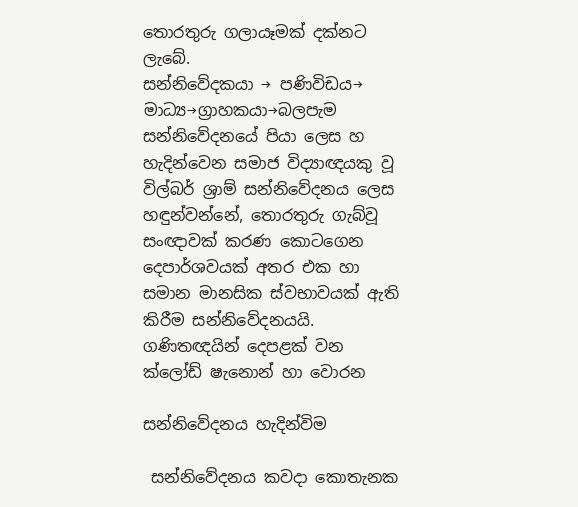තොරතුරු ගලායෑමක් දක්නට ලැබේ.             සන්නිවේදකයා → පණිවිඩය→ මාධ්‍ය→ග්‍රාහකයා→බලපැම සන්නිවේදනයේ පියා ලෙස හ හැදින්වෙන සමාජ විද්‍යාඥයකු වූ විල්බර් ශ්‍රාම් සන්නිවේදනය ලෙස හඳුන්වන්නේ, තොරතුරු ගැබ්වූ සංඥාවක් කරණ කොටගෙන දෙපාර්ශවයක් අතර එක හා සමාන මානසික ස්වභාවයක් ඇති කිරීම සන්නිවේදනයයි. ගණිතඥයින් දෙපළක් වන ක්ලෝඩ් ෂැනොන් හා වොරන

සන්නිවේදනය හැදින්විම

 සන්නිවේදනය කවදා කොතැනක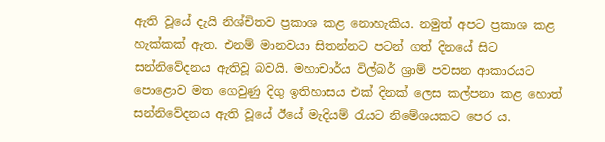ඇති වූයේ දැයි නිශ්චිතව ප්‍රකාශ කළ නොහැකිය. නමුත් අපට ප්‍රකාශ කළ හැක්කක් ඇත. එනම් මානවයා සිතන්නට පටන් ගත් දිනයේ සිට සන්නිවේදනය ඇතිවූ බවයි. මහාචාර්ය විල්බර් ශ්‍රාම් පවසන ආකාරයට පොළොව මත ගෙවුණු දිගු ඉතිහාසය එක් දිනක් ලෙස කල්පනා කළ හොත් සන්නිවේදනය ඇති වූයේ ඊයේ මැදියම් රැයට නිමේශයකට පෙර ය.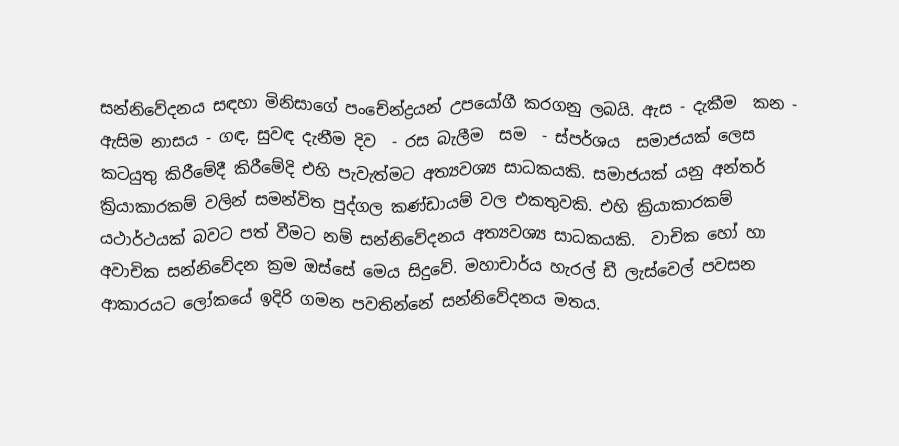සන්නිවේදනය සඳහා මිනිසාගේ පංචේන්ද්‍රයන් උපයෝගී කරගනු ලබයි. ඇස - දැකීම  කන - ඇසිම නාසය - ගඳ, සුවඳ දැනීම දිව  - රස බැලීම  සම  - ස්පර්ශය  සමාජයක් ලෙස කටයුතු කිරීමේදී කිරීමේදි එහි පැවැත්මට අත්‍යවශ්‍ය සාධකයකි. සමාජයක් යනු අන්තර් ක්‍රියාකාරකම් වලින් සමන්විත පුද්ගල කණ්ඩායම් වල එකතුවකි. එහි ක්‍රියාකාරකම් යථාර්ථයක් බවට පත් වීමට නම් සන්නිවේදනය අත්‍යවශ්‍ය සාධකයකි.  වාචික හෝ හා අවාචික සන්නිවේදන ක්‍රම ඔස්සේ මෙය සිදුවේ. මහාචාර්ය හැරල් ඩී ලැස්වෙල් පවසන ආකාරයට ලෝකයේ ඉදිරි ගමන පවතින්නේ සන්නිවේදනය මතය.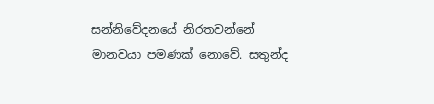සන්නිවේදනයේ නිරතවන්නේ මානවයා පමණක් නොවේ. සතුන්ද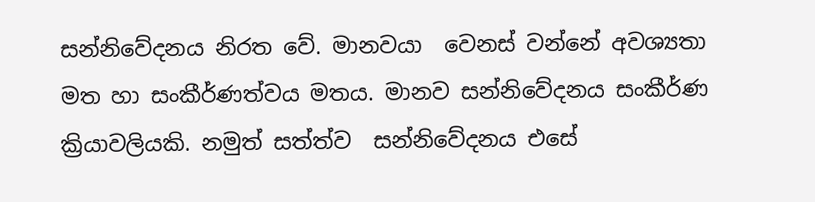සන්නිවේදනය නිරත වේ. මානවයා  වෙනස් වන්නේ අවශ්‍යතා මත හා සංකීර්ණත්වය මතය. මානව සන්නිවේදනය සංකීර්ණ ක්‍රියාවලියකි. නමුත් සත්‍ත්ව  සන්නිවේදනය එසේ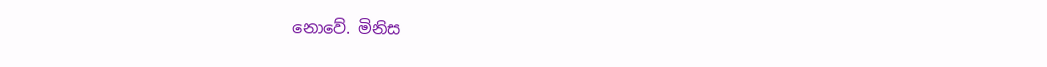නොවේ. මිනිස